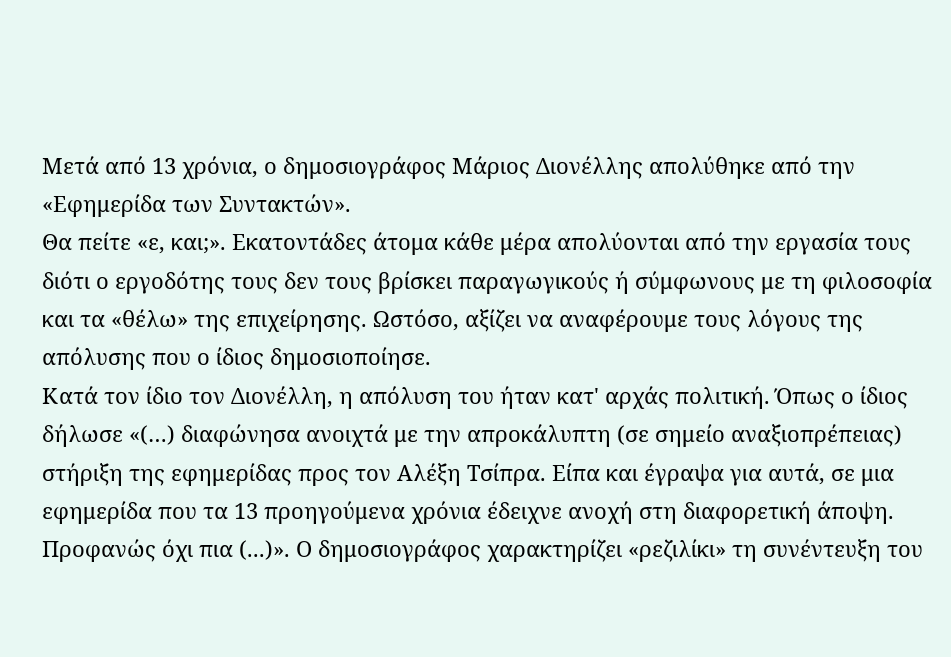Μετά από 13 χρόνια, ο δημοσιογράφος Μάριος Διονέλλης απολύθηκε από την «Εφημερίδα των Συντακτών».
Θα πείτε «ε, και;». Εκατοντάδες άτομα κάθε μέρα απολύονται από την εργασία τους διότι ο εργοδότης τους δεν τους βρίσκει παραγωγικούς ή σύμφωνους με τη φιλοσοφία και τα «θέλω» της επιχείρησης. Ωστόσο, αξίζει να αναφέρουμε τους λόγους της απόλυσης που ο ίδιος δημοσιοποίησε.
Κατά τον ίδιο τον Διονέλλη, η απόλυση του ήταν κατ' αρχάς πολιτική. Όπως ο ίδιος δήλωσε «(…) διαφώνησα ανοιχτά με την απροκάλυπτη (σε σημείο αναξιοπρέπειας) στήριξη της εφημερίδας προς τον Αλέξη Τσίπρα. Είπα και έγραψα για αυτά, σε μια εφημερίδα που τα 13 προηγούμενα χρόνια έδειχνε ανοχή στη διαφορετική άποψη. Προφανώς όχι πια (...)». Ο δημοσιογράφος χαρακτηρίζει «ρεζιλίκι» τη συνέντευξη του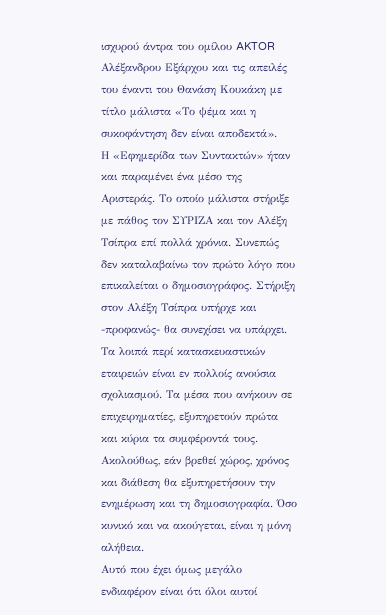ισχυρού άντρα του ομίλου AKTOR Αλέξανδρου Εξάρχου και τις απειλές του έναντι του Θανάση Κουκάκη με τίτλο μάλιστα «Το ψέμα και η συκοφάντηση δεν είναι αποδεκτά».
Η «Εφημερίδα των Συντακτών» ήταν και παραμένει ένα μέσο της Αριστεράς. Το οποίο μάλιστα στήριξε με πάθος τον ΣΥΡΙΖΑ και τον Αλέξη Τσίπρα επί πολλά χρόνια. Συνεπώς δεν καταλαβαίνω τον πρώτο λόγο που επικαλείται ο δημοσιογράφος. Στήριξη στον Αλέξη Τσίπρα υπήρχε και -προφανώς- θα συνεχίσει να υπάρχει. Τα λοιπά περί κατασκευαστικών εταιρειών είναι εν πολλοίς ανούσια σχολιασμού. Τα μέσα που ανήκουν σε επιχειρηματίες, εξυπηρετούν πρώτα και κύρια τα συμφέροντά τους. Ακολούθως, εάν βρεθεί χώρος, χρόνος και διάθεση θα εξυπηρετήσουν την ενημέρωση και τη δημοσιογραφία. Όσο κυνικό και να ακούγεται, είναι η μόνη αλήθεια.
Αυτό που έχει όμως μεγάλο ενδιαφέρον είναι ότι όλοι αυτοί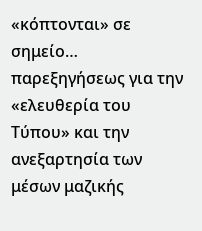«κόπτονται» σε σημείο… παρεξηγήσεως για την «ελευθερία του Τύπου» και την ανεξαρτησία των μέσων μαζικής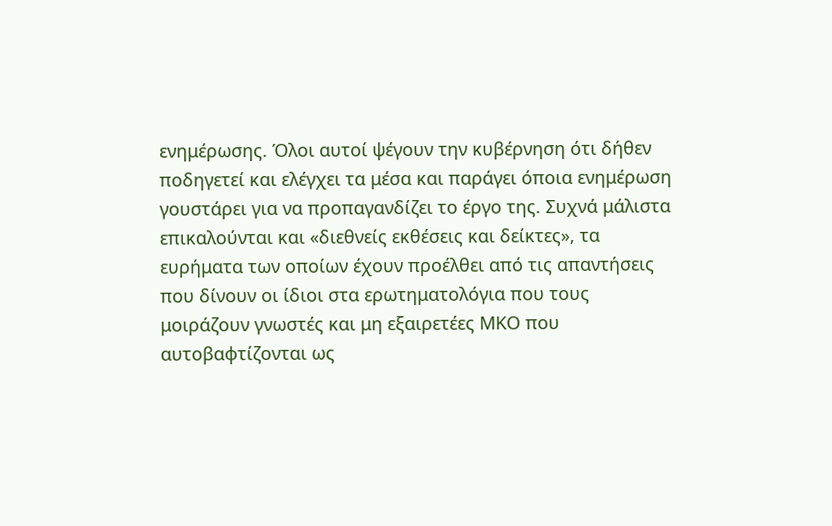ενημέρωσης. Όλοι αυτοί ψέγουν την κυβέρνηση ότι δήθεν ποδηγετεί και ελέγχει τα μέσα και παράγει όποια ενημέρωση γουστάρει για να προπαγανδίζει το έργο της. Συχνά μάλιστα επικαλούνται και «διεθνείς εκθέσεις και δείκτες», τα ευρήματα των οποίων έχουν προέλθει από τις απαντήσεις που δίνουν οι ίδιοι στα ερωτηματολόγια που τους μοιράζουν γνωστές και μη εξαιρετέες ΜΚΟ που αυτοβαφτίζονται ως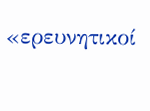«ερευνητικοί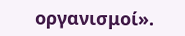οργανισμοί».